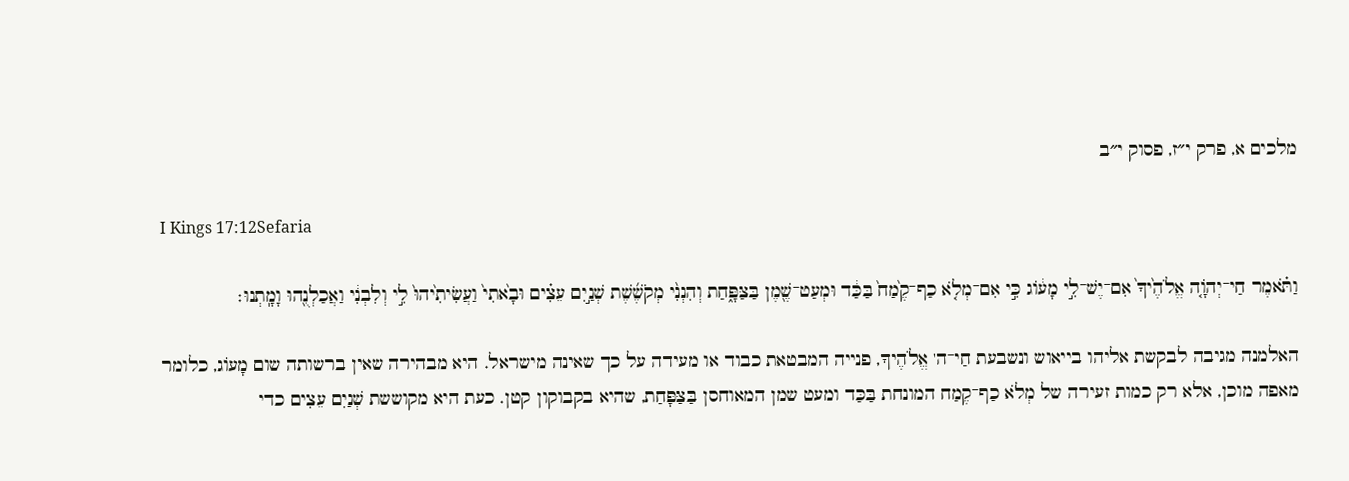מלכים א, פרק י״ז, פסוק י״ב

I Kings 17:12Sefaria

וַתֹּ֗אמֶר חַי־יְהֹוָ֤ה אֱלֹהֶ֙יךָ֙ אִם־יֶשׁ־לִ֣י מָע֔וֹג כִּ֣י אִם־מְלֹ֤א כַף־קֶ֙מַח֙ בַּכַּ֔ד וּמְעַט־שֶׁ֖מֶן בַּצַּפָּ֑חַת וְהִנְנִ֨י מְקֹשֶׁ֜שֶׁת שְׁנַ֣יִם עֵצִ֗ים וּבָ֙אתִי֙ וַעֲשִׂיתִ֙יהוּ֙ לִ֣י וְלִבְנִ֔י וַאֲכַלְנֻ֖הוּ וָמָֽתְנוּ׃

האלמנה מגיבה לבקשת אליהו בייאוש ונשבעת חַי־ה' אֱלֹהֶיךָ, פנייה המבטאת כבוד או מעידה על כך שאינה מישראל. היא מבהירה שאין ברשותה שום מָעוֹג, כלומר מאפה מוכן, אלא רק כמות זעירה של מְלֹא כַף־קֶמַח המונחת בַּכַּד ומעט שמן המאוחסן בַּצַּפָּחַת, שהיא בקבוקון קטן. כעת היא מקוששת שְׁנַיִם עֵצִים כדי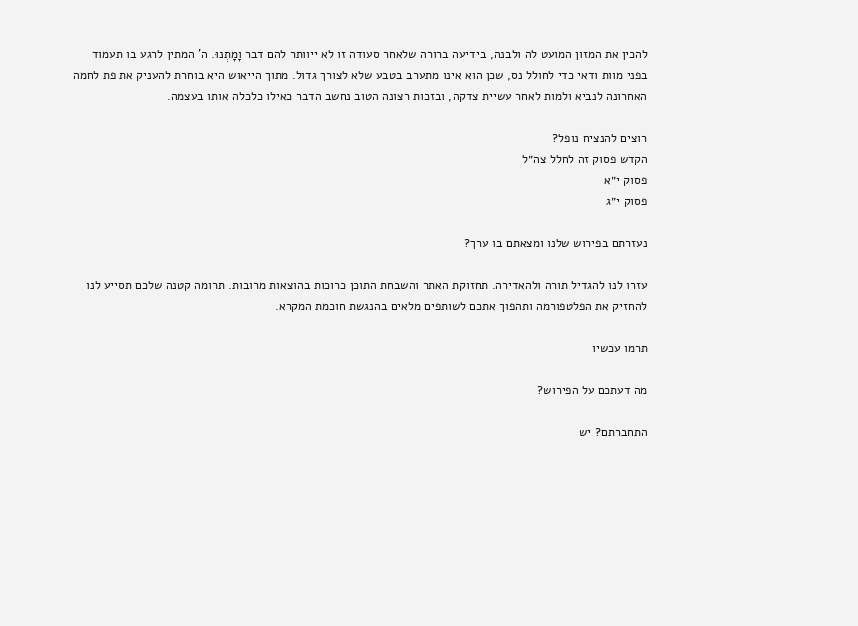להכין את המזון המועט לה ולבנה, בידיעה ברורה שלאחר סעודה זו לא ייוותר להם דבר וָמָתְנוּ. ה' המתין לרגע בו תעמוד בפני מוות ודאי כדי לחולל נס, שכן הוא אינו מתערב בטבע שלא לצורך גדול. מתוך הייאוש היא בוחרת להעניק את פת לחמה האחרונה לנביא ולמות לאחר עשיית צדקה, ובזכות רצונה הטוב נחשב הדבר כאילו כלכלה אותו בעצמה.

רוצים להנציח נופל?
הקדש פסוק זה לחלל צה״ל
פסוק י״א
פסוק י״ג

נעזרתם בפירוש שלנו ומצאתם בו ערך?

עזרו לנו להגדיל תורה ולהאדירה. תחזוקת האתר והשבחת התוכן כרוכות בהוצאות מרובות. תרומה קטנה שלכם תסייע לנו להחזיק את הפלטפורמה ותהפוך אתכם לשותפים מלאים בהנגשת חוכמת המקרא.

תרמו עכשיו

מה דעתכם על הפירוש?

התחברתם? יש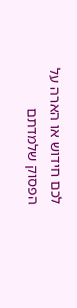לכם חידוש או הארה על הפסוק שלמדתם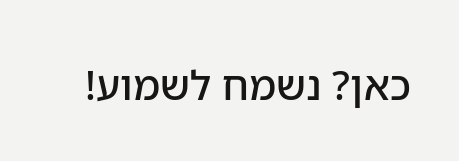כאן? נשמח לשמוע!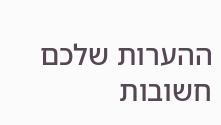ההערות שלכם חשובות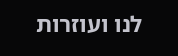לנו ועוזרות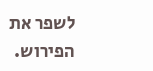לשפר את הפירוש.